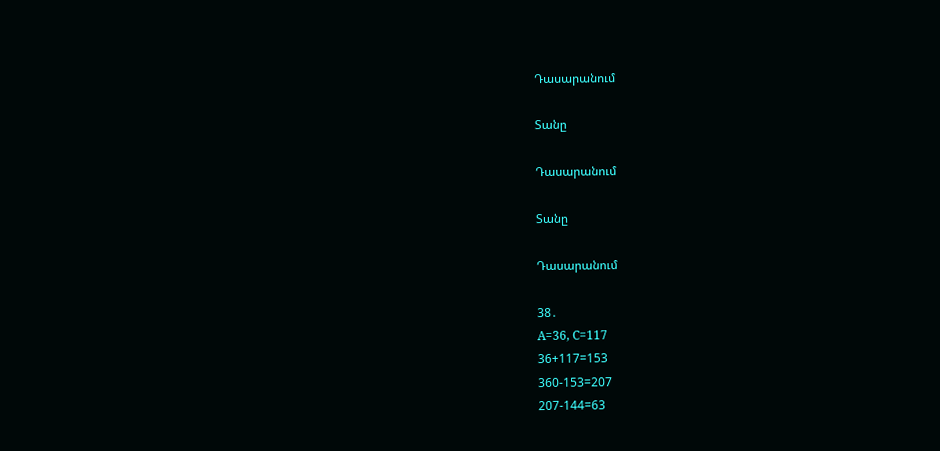Դասարանում

Տանը

Դասարանում

Տանը

Դասարանում

38․
A=36, C=117
36+117=153
360-153=207
207-144=63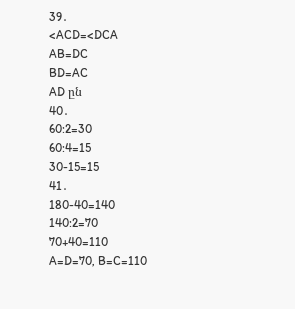39․
<ACD=<DCA
AB=DC
BD=AC
AD ըն
40․
60:2=30
60:4=15
30-15=15
41․
180-40=140
140:2=70
70+40=110
A=D=70, B=C=110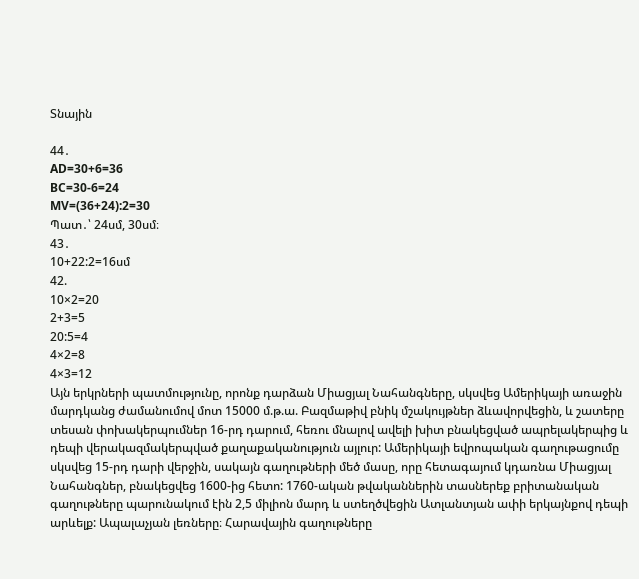Տնային

44․
AD=30+6=36
BC=30-6=24
MV=(36+24):2=30
Պատ․՝ 24սմ, 30սմ։
43․
10+22:2=16սմ
42.
10×2=20
2+3=5
20:5=4
4×2=8
4×3=12
Այն երկրների պատմությունը, որոնք դարձան Միացյալ Նահանգները, սկսվեց Ամերիկայի առաջին մարդկանց ժամանումով մոտ 15000 մ.թ.ա. Բազմաթիվ բնիկ մշակույթներ ձևավորվեցին, և շատերը տեսան փոխակերպումներ 16-րդ դարում, հեռու մնալով ավելի խիտ բնակեցված ապրելակերպից և դեպի վերակազմակերպված քաղաքականություն այլուր: Ամերիկայի եվրոպական գաղութացումը սկսվեց 15-րդ դարի վերջին, սակայն գաղութների մեծ մասը, որը հետագայում կդառնա Միացյալ Նահանգներ, բնակեցվեց 1600-ից հետո: 1760-ական թվականներին տասներեք բրիտանական գաղութները պարունակում էին 2,5 միլիոն մարդ և ստեղծվեցին Ատլանտյան ափի երկայնքով դեպի արևելք: Ապալաչյան լեռները։ Հարավային գաղութները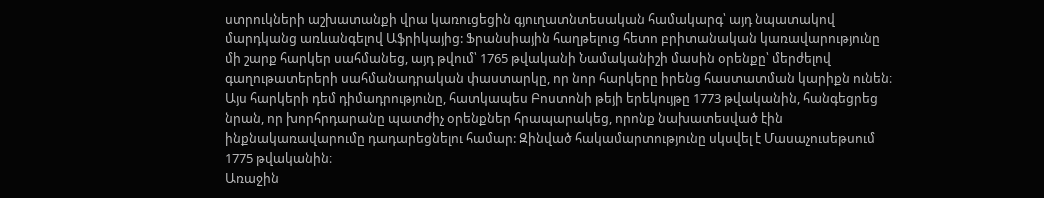ստրուկների աշխատանքի վրա կառուցեցին գյուղատնտեսական համակարգ՝ այդ նպատակով մարդկանց առևանգելով Աֆրիկայից: Ֆրանսիային հաղթելուց հետո բրիտանական կառավարությունը մի շարք հարկեր սահմանեց, այդ թվում՝ 1765 թվականի Նամականիշի մասին օրենքը՝ մերժելով գաղութատերերի սահմանադրական փաստարկը, որ նոր հարկերը իրենց հաստատման կարիքն ունեն։ Այս հարկերի դեմ դիմադրությունը, հատկապես Բոստոնի թեյի երեկույթը 1773 թվականին, հանգեցրեց նրան, որ խորհրդարանը պատժիչ օրենքներ հրապարակեց, որոնք նախատեսված էին ինքնակառավարումը դադարեցնելու համար: Զինված հակամարտությունը սկսվել է Մասաչուսեթսում 1775 թվականին։
Առաջին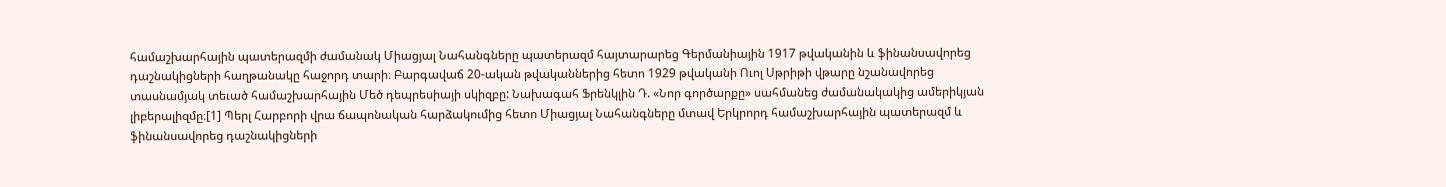համաշխարհային պատերազմի ժամանակ Միացյալ Նահանգները պատերազմ հայտարարեց Գերմանիային 1917 թվականին և ֆինանսավորեց դաշնակիցների հաղթանակը հաջորդ տարի։ Բարգավաճ 20-ական թվականներից հետո 1929 թվականի Ուոլ Սթրիթի վթարը նշանավորեց տասնամյակ տեւած համաշխարհային Մեծ դեպրեսիայի սկիզբը: Նախագահ Ֆրենկլին Դ. «Նոր գործարքը» սահմանեց ժամանակակից ամերիկյան լիբերալիզմը։[1] Պերլ Հարբորի վրա ճապոնական հարձակումից հետո Միացյալ Նահանգները մտավ Երկրորդ համաշխարհային պատերազմ և ֆինանսավորեց դաշնակիցների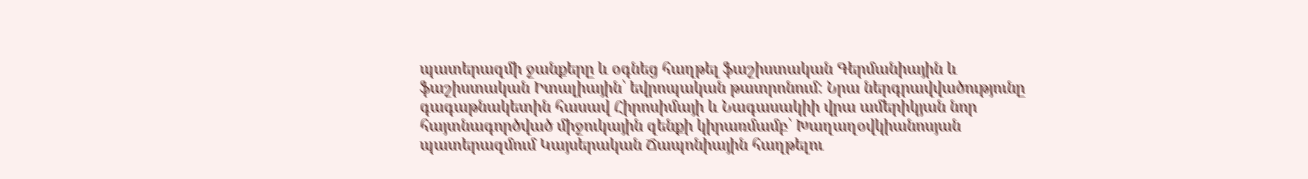պատերազմի ջանքերը և օգնեց հաղթել ֆաշիստական Գերմանիային և ֆաշիստական Իտալիային՝ եվրոպական թատրոնում: Նրա ներգրավվածությունը գագաթնակետին հասավ Հիրոսիմայի և Նագասակիի վրա ամերիկյան նոր հայտնագործված միջուկային զենքի կիրառմամբ՝ Խաղաղօվկիանոսյան պատերազմում Կայսերական Ճապոնիային հաղթելու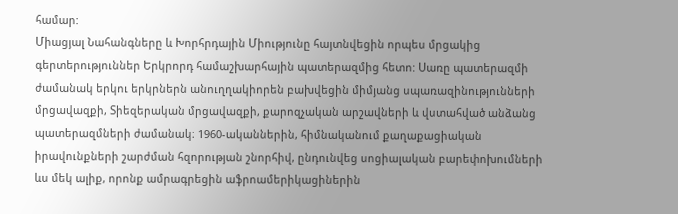համար:
Միացյալ Նահանգները և Խորհրդային Միությունը հայտնվեցին որպես մրցակից գերտերություններ Երկրորդ համաշխարհային պատերազմից հետո: Սառը պատերազմի ժամանակ երկու երկրներն անուղղակիորեն բախվեցին միմյանց սպառազինությունների մրցավազքի, Տիեզերական մրցավազքի, քարոզչական արշավների և վստահված անձանց պատերազմների ժամանակ։ 1960-ականներին, հիմնականում քաղաքացիական իրավունքների շարժման հզորության շնորհիվ, ընդունվեց սոցիալական բարեփոխումների ևս մեկ ալիք, որոնք ամրագրեցին աֆրոամերիկացիներին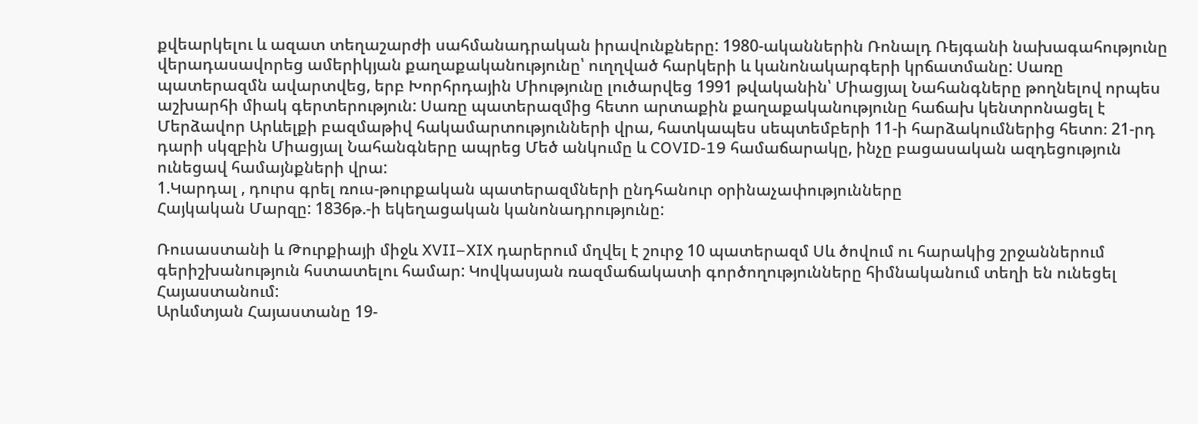քվեարկելու և ազատ տեղաշարժի սահմանադրական իրավունքները: 1980-ականներին Ռոնալդ Ռեյգանի նախագահությունը վերադասավորեց ամերիկյան քաղաքականությունը՝ ուղղված հարկերի և կանոնակարգերի կրճատմանը: Սառը պատերազմն ավարտվեց, երբ Խորհրդային Միությունը լուծարվեց 1991 թվականին՝ Միացյալ Նահանգները թողնելով որպես աշխարհի միակ գերտերություն: Սառը պատերազմից հետո արտաքին քաղաքականությունը հաճախ կենտրոնացել է Մերձավոր Արևելքի բազմաթիվ հակամարտությունների վրա, հատկապես սեպտեմբերի 11-ի հարձակումներից հետո։ 21-րդ դարի սկզբին Միացյալ Նահանգները ապրեց Մեծ անկումը և COVID-19 համաճարակը, ինչը բացասական ազդեցություն ունեցավ համայնքների վրա:
1.Կարդալ , դուրս գրել ռուս-թուրքական պատերազմների ընդհանուր օրինաչափությունները
Հայկական Մարզը: 1836թ.-ի եկեղացական կանոնադրությունը:

Ռուսաստանի և Թուրքիայի միջև XVII–XIX դարերում մղվել է շուրջ 10 պատերազմ Սև ծովում ու հարակից շրջաններում գերիշխանություն հստատելու համար: Կովկասյան ռազմաճակատի գործողությունները հիմնականում տեղի են ունեցել Հայաստանում:
Արևմտյան Հայաստանը 19-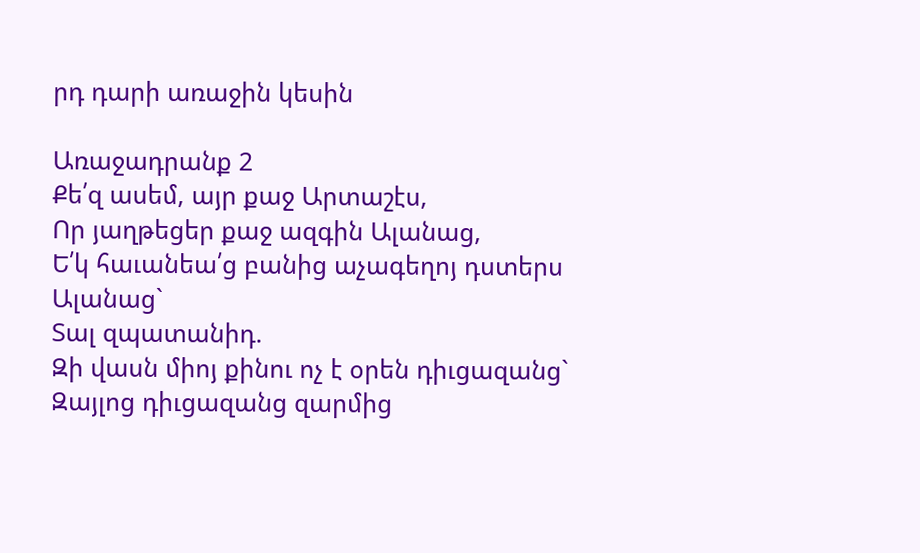րդ դարի առաջին կեսին

Առաջադրանք 2
Քե՛զ ասեմ, այր քաջ Արտաշէս,
Որ յաղթեցեր քաջ ազգին Ալանաց,
Ե՛կ հաւանեա՛ց բանից աչագեղոյ դստերս Ալանաց`
Տալ զպատանիդ.
Զի վասն միոյ քինու ոչ է օրեն դիւցազանց`
Զայլոց դիւցազանց զարմից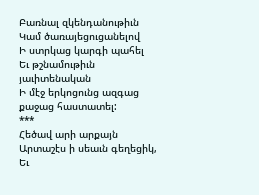Բառնալ զկենդանութիւն
Կամ ծառայեցուցանելով
Ի ստրկաց կարգի պահել
Եւ թշնամութիւն յաւիտենական
Ի մէջ երկոցունց ազգաց քաջաց հաստատել:
***
Հեծավ արի արքայն Արտաշէս ի սեաւն գեղեցիկ,
Եւ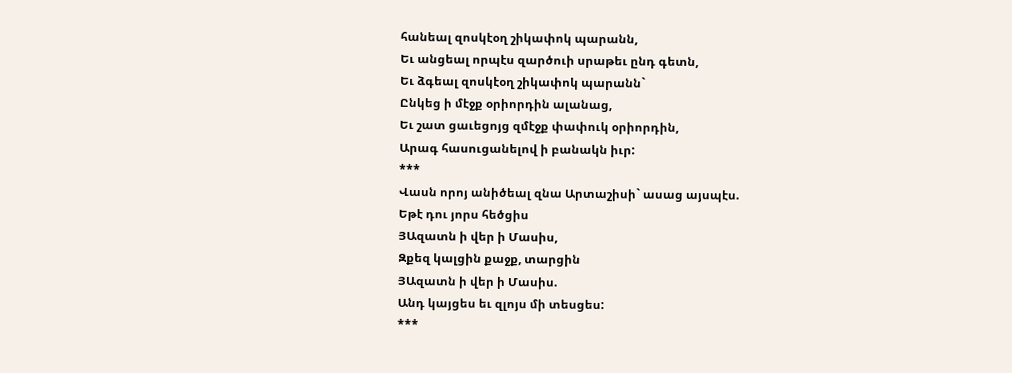հանեալ զոսկէօղ շիկափոկ պարանն,
Եւ անցեալ որպէս զարծուի սրաթեւ ընդ գետն,
Եւ ձգեալ զոսկէօղ շիկափոկ պարանն`
Ընկեց ի մէջք օրիորդին ալանաց,
Եւ շատ ցաւեցոյց զմէջք փափուկ օրիորդին,
Արագ հասուցանելով ի բանակն իւր:
***
Վասն որոյ անիծեալ զնա Արտաշիսի` ասաց այսպէս.
Եթէ դու յորս հեծցիս
ՅԱզատն ի վեր ի Մասիս,
Զքեզ կալցին քաջք, տարցին
ՅԱզատն ի վեր ի Մասիս.
Անդ կայցես եւ զլոյս մի տեսցես:
***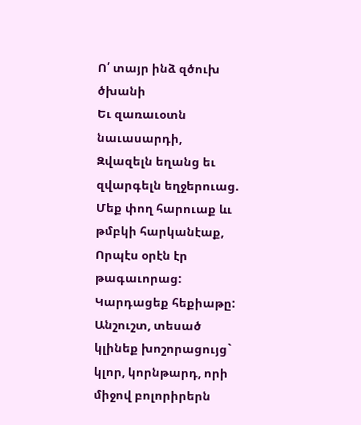Ո՛ տայր ինձ զծուխ ծխանի
Եւ զառաւօտն նաւասարդի,
Զվազելն եղանց եւ զվարգելն եղջերուաց.
Մեք փող հարուաք ևւ թմբկի հարկանէաք,
Որպէս օրէն էր թագաւորաց:
Կարդացեք հեքիաթը:
Անշուշտ, տեսած կլինեք խոշորացույց` կլոր, կորնթարդ, որի միջով բոլորիրերն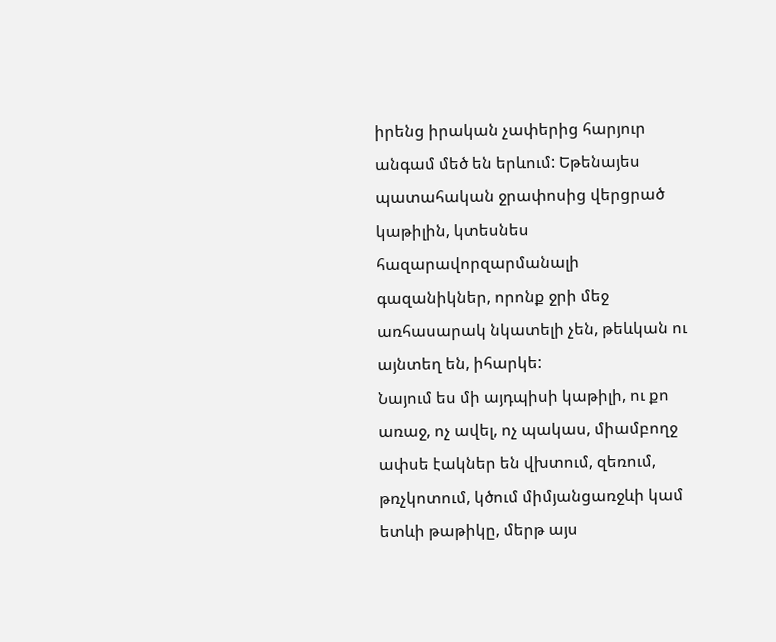իրենց իրական չափերից հարյուր անգամ մեծ են երևում: Եթենայես պատահական ջրափոսից վերցրած կաթիլին, կտեսնես հազարավորզարմանալի գազանիկներ, որոնք ջրի մեջ առհասարակ նկատելի չեն, թեևկան ու այնտեղ են, իհարկե:
Նայում ես մի այդպիսի կաթիլի, ու քո առաջ, ոչ ավել, ոչ պակաս, միամբողջ ափսե էակներ են վխտում, զեռում, թռչկոտում, կծում միմյանցառջևի կամ ետևի թաթիկը, մերթ այս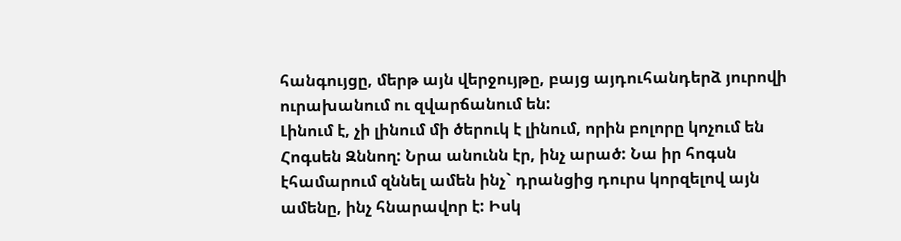հանգույցը, մերթ այն վերջույթը, բայց այդուհանդերձ յուրովի ուրախանում ու զվարճանում են:
Լինում է, չի լինում մի ծերուկ է լինում, որին բոլորը կոչում են Հոգսեն Զննող: Նրա անունն էր, ինչ արած: Նա իր հոգսն էհամարում զննել ամեն ինչ` դրանցից դուրս կորզելով այն ամենը, ինչ հնարավոր է: Իսկ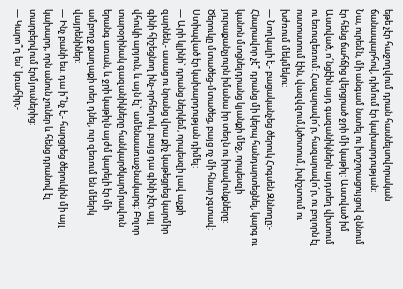եթե չէր հաջողվում դրան հասնելսովորական ճանապարհով, դիմում էր կախարդության:
Նա, ուրեմն, մի անգամ նստել ու խոշորացույցով զննում էր հենց ճահճից վերցրած ջրի մի կաթիլ: Աստված իմ Աստված, ո՜նցէին այդ գազանիկներն այդտեղ վխտում ու եռուզեռում: Հազարավո՜ր, հազարավո՜ր, ու բոլորն էլ ոստոստում էին, վազվզում,կծոտում, խփշտում ու խժռում մեկմեկու:
— Նողկալի է,- բացականչեց ծերուկ Հոգսեն Զննողը:- Հնարավոր չէ՞ դրանց մի կերպ հանդարտեցնել, կարգ ու կանոն մտցնելդրանց կյանքի մեջ, որպեսզի յուրաքանչյուրն իմանա իր տեղն ու իրավունքները:
Ծերուկը մտածեց-մտածեց, բայց ոչ մի հնար չգտավ: Ստիպված էր կախարդության դիմել:
— Արի կլինի` դրանց ներկեմ, որպեսզի լավ աչքի զարնեն,- ասաց ու նրանց վրա քիչ կաթեցրեց կարմիր գինի հիշեցնող ինչ-որհեղուկ. բայց դա գինի չէր, այլ վհուկի արյուն, և այն էլ` ամենաառաջնակարգ: Բոլոր տարօրինակ գազանիկները հանկարծկարմրավուն երանգ առան, և ջրի կաթիլն այժմ կարելի էր մի ամբողջ քաղաքի տեղ դնել, ուր զեռում են մեերկ վայրենիներ:
— Ինչ բանի ես. դա ի՞նչ է,- հարցրեց ծերուկին մի այլ կախարդ, որն անուն չուներ և հենց դրանով էլ տարբերվում էրմյուսներից:
— Կարո՞ղ ես` կռահիր,-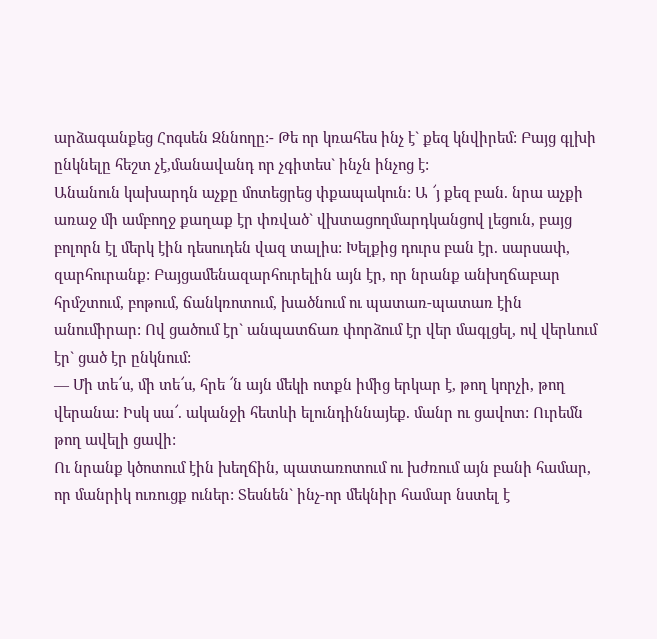արձագանքեց Հոգսեն Զննողը:- Թե որ կռահես ինչ է` քեզ կնվիրեմ: Բայց գլխի ընկնելը հեշտ չէ,մանավանդ որ չգիտես` ինչն ինչոց է:
Անանուն կախարդն աչքը մոտեցրեց փքապակուն: Ա ՜յ քեզ բան. նրա աչքի առաջ մի ամբողջ քաղաք էր փռված` վխտացողմարդկանցով լեցուն, բայց բոլորն էլ մերկ էին դեսուդեն վազ տալիս: Խելքից դուրս բան էր. սարսափ, զարհուրանք: Բայցամենազարհուրելին այն էր, որ նրանք անխղճաբար հրմշտում, բոթում, ճանկռոտում, խածնում ու պատառ-պատառ էին անումիրար: Ով ցածում էր` անպատճառ փորձում էր վեր մագլցել, ով վերևում էր` ցած էր ընկնում:
— Մի տե՜ս, մի տե՜ս, հրե ՜ն այն մեկի ոտքն իմից երկար է, թող կորչի, թող վերանա: Իսկ սա՜. ականջի հետևի ելունդիննայեք. մանր ու ցավոտ: Ուրեմն թող ավելի ցավի:
Ու նրանք կծոտում էին խեղճին, պատառոտում ու խժռում այն բանի համար, որ մանրիկ ուռուցք ուներ: Տեսնեն` ինչ-որ մեկնիր համար նստել է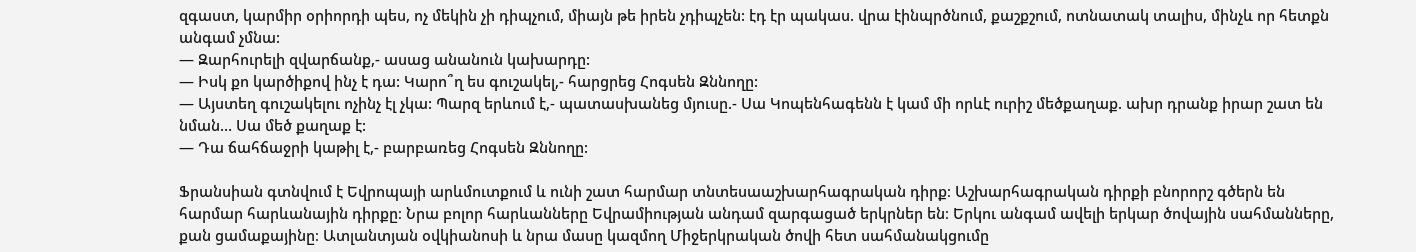զգաստ, կարմիր օրիորդի պես, ոչ մեկին չի դիպչում, միայն թե իրեն չդիպչեն: էդ էր պակաս. վրա էինպրծնում, քաշքշում, ոտնատակ տալիս, մինչև որ հետքն անգամ չմնա:
— Զարհուրելի զվարճանք,- ասաց անանուն կախարդը:
— Իսկ քո կարծիքով ինչ է դա: Կարո՞ղ ես գուշակել,- հարցրեց Հոգսեն Զննողը:
— Այստեղ գուշակելու ոչինչ էլ չկա: Պարզ երևում է,- պատասխանեց մյուսը.- Սա Կոպենհագենն է կամ մի որևէ ուրիշ մեծքաղաք. ախր դրանք իրար շատ են նման… Սա մեծ քաղաք է:
— Դա ճահճաջրի կաթիլ է,- բարբառեց Հոգսեն Զննողը:

Ֆրանսիան գտնվում է Եվրոպայի արևմուտքում և ունի շատ հարմար տնտեսաաշխարհագրական դիրք։ Աշխարհագրական դիրքի բնորորշ գծերն են հարմար հարևանային դիրքը։ Նրա բոլոր հարևանները Եվրամիության անդամ զարգացած երկրներ են։ Երկու անգամ ավելի երկար ծովային սահմանները, քան ցամաքայինը։ Ատլանտյան օվկիանոսի և նրա մասը կազմող Միջերկրական ծովի հետ սահմանակցումը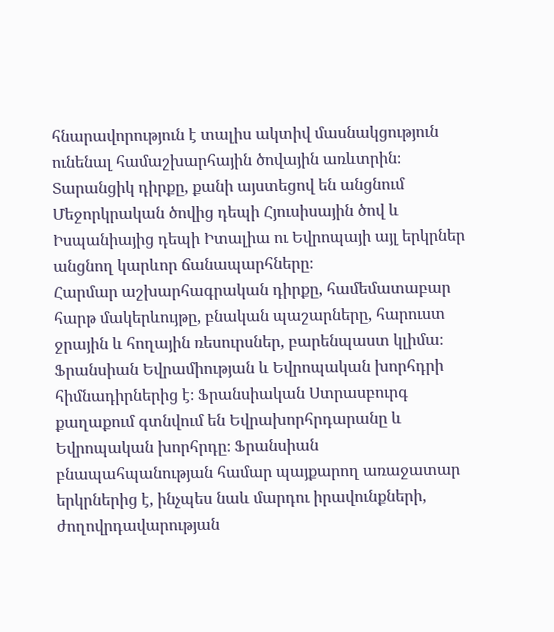հնարավորություն է տալիս ակտիվ մասնակցություն ունենալ համաշխարհային ծովային առևտրին։ Տարանցիկ դիրքը, քանի այստեցով են անցնում Մեջորկրական ծովից դեպի Հյուսիսային ծով և Իսպանիայից դեպի Իտալիա ու Եվրոպայի այլ երկրներ անցնող կարևոր ճանապարհները։
Հարմար աշխարհագրական դիրքը, համեմատաբար հարթ մակերևույթը, բնական պաշարները, հարուստ ջրային և հողային ռեսուրսներ, բարենպաստ կլիմա։
Ֆրանսիան Եվրամիության և Եվրոպական խորհդրի հիմնադիրներից է։ Ֆրանսիական Ստրասբուրգ քաղաքում գտնվում են Եվրախորհրդարանը և Եվրոպական խորհրդը։ Ֆրանսիան բնապահպանության համար պայքարող առաջատար երկրներից է, ինչպես նաև մարդու իրավունքների, ժողովրդավարության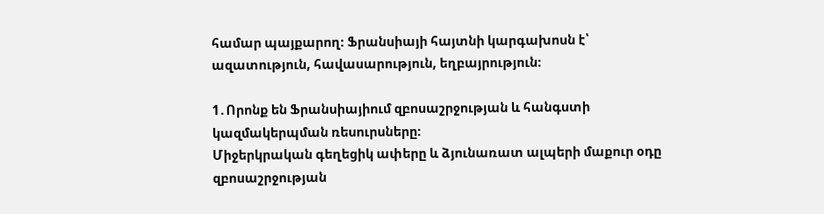համար պայքարող։ Ֆրանսիայի հայտնի կարգախոսն է՝ ազատություն, հավասարություն, եղբայրություն։

1․Որոնք են Ֆրանսիայիում զբոսաշրջության և հանգստի կազմակերպման ռեսուրսները։
Միջերկրական գեղեցիկ ափերը և ձյունառատ ալպերի մաքուր օդը զբոսաշրջության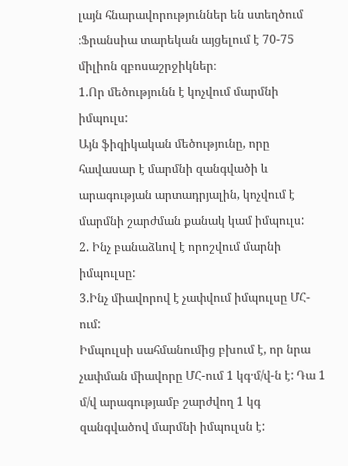լայն հնարավորություններ են ստեղծում ։Ֆրանսիա տարեկան այցելում է 70-75 միլիոն զբոսաշրջիկներ։
1.Որ մեծությունն է կոչվում մարմնի իմպուլս:
Այն ֆիզիկական մեծությունը, որը հավասար է մարմնի զանգվածի և արագության արտադրյալին, կոչվում է մարմնի շարժման քանակ կամ իմպուլս:
2. Ինչ բանաձևով է որոշվում մարնի իմպուլսը:
3.Ինչ միավորով է չափվում իմպուլսը ՄՀ-ում:
Իմպուլսի սահմանումից բխում է, որ նրա չափման միավորը ՄՀ-ում 1 կգ·մ/վ-ն է: Դա 1 մ/վ արագությամբ շարժվող 1 կգ զանգվածով մարմնի իմպուլսն է: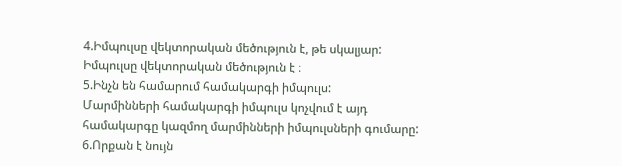4.Իմպուլսը վեկտորական մեծություն է, թե սկալյար:
Իմպուլսը վեկտորական մեծություն է ։
5.Ինչն են համարում համակարգի իմպուլս:
Մարմինների համակարգի իմպուլս կոչվում է այդ համակարգը կազմող մարմինների իմպուլսների գումարը:
6.Որքան է նույն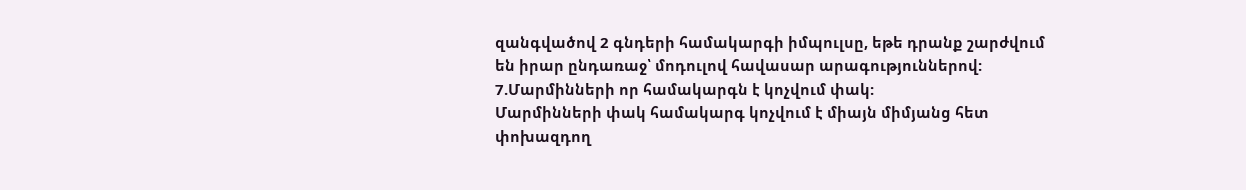զանգվածով 2 գնդերի համակարգի իմպուլսը, եթե դրանք շարժվում են իրար ընդառաջ՝ մոդուլով հավասար արագություններով:
7.Մարմինների որ համակարգն է կոչվում փակ:
Մարմինների փակ համակարգ կոչվում է միայն միմյանց հետ փոխազդող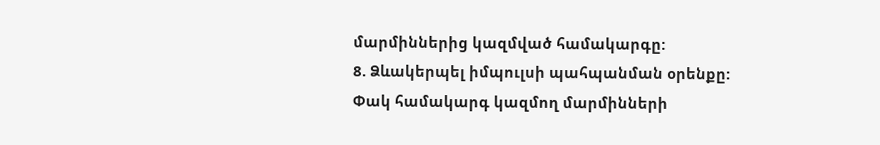մարմիններից կազմված համակարգը:
8. Ձևակերպել իմպուլսի պահպանման օրենքը:
Փակ համակարգ կազմող մարմինների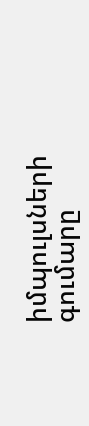իմպուլսների գումարը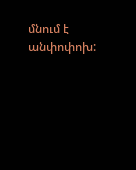մնում է անփոփոխ: